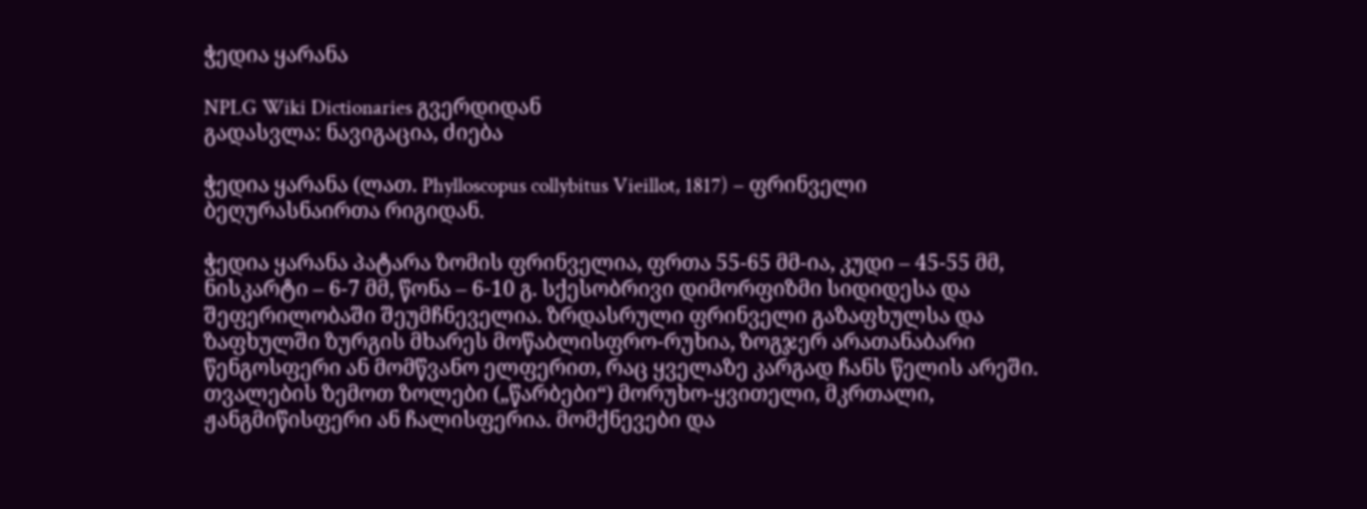ჭედია ყარანა

NPLG Wiki Dictionaries გვერდიდან
გადასვლა: ნავიგაცია, ძიება

ჭედია ყარანა (ლათ. Phylloscopus collybitus Vieillot, 1817) − ფრინველი ბეღურასნაირთა რიგიდან.

ჭედია ყარანა პატარა ზომის ფრინველია, ფრთა 55-65 მმ-ია, კუდი – 45-55 მმ, ნისკარტი – 6-7 მმ, წონა – 6-10 გ. სქესობრივი დიმორფიზმი სიდიდესა და შეფერილობაში შეუმჩნეველია. ზრდასრული ფრინველი გაზაფხულსა და ზაფხულში ზურგის მხარეს მოწაბლისფრო-რუხია, ზოგჯერ არათანაბარი წენგოსფერი ან მომწვანო ელფერით, რაც ყველაზე კარგად ჩანს წელის არეში. თვალების ზემოთ ზოლები („წარბები“) მორუხო-ყვითელი, მკრთალი, ჟანგმიწისფერი ან ჩალისფერია. მომქნევები და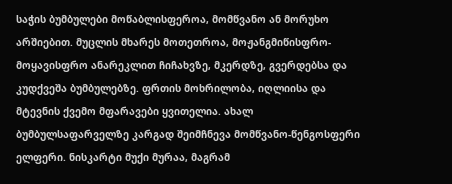საჭის ბუმბულები მოწაბლისფეროა, მომწვანო ან მორუხო არშიებით. მუცლის მხარეს მოთეთროა, მოჟანგმიწისფრო-მოყავისფრო ანარეკლით ჩიჩახვზე, მკერდზე, გვერდებსა და კუდქვეშა ბუმბულებზე. ფრთის მოხრილობა, იღლიისა და მტევნის ქვემო მფარავები ყვითელია. ახალ ბუმბულსაფარველზე კარგად შეიმჩნევა მომწვანო-წენგოსფერი ელფერი. ნისკარტი მუქი მურაა, მაგრამ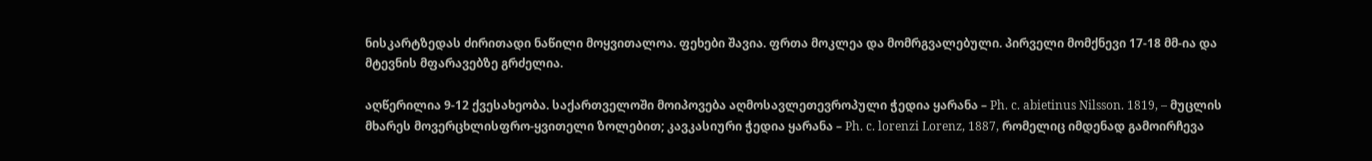ნისკარტზედას ძირითადი ნაწილი მოყვითალოა. ფეხები შავია. ფრთა მოკლეა და მომრგვალებული. პირველი მომქნევი 17-18 მმ-ია და მტევნის მფარავებზე გრძელია.

აღწერილია 9-12 ქვესახეობა. საქართველოში მოიპოვება აღმოსავლეთევროპული ჭედია ყარანა – Ph. c. abietinus Nilsson. 1819, – მუცლის მხარეს მოვერცხლისფრო-ყვითელი ზოლებით; კავკასიური ჭედია ყარანა – Ph. c. lorenzi Lorenz, 1887, რომელიც იმდენად გამოირჩევა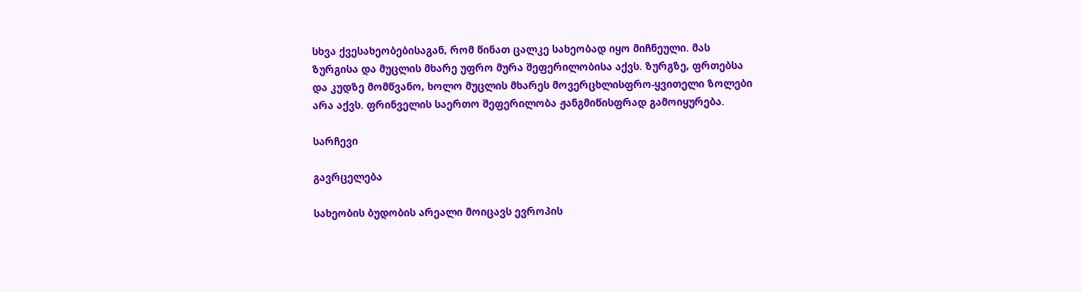სხვა ქვესახეობებისაგან, რომ წინათ ცალკე სახეობად იყო მიჩნეული. მას ზურგისა და მუცლის მხარე უფრო მურა შეფერილობისა აქვს. ზურგზე, ფრთებსა და კუდზე მომწვანო, ხოლო მუცლის მხარეს მოვერცხლისფრო-ყვითელი ზოლები არა აქვს. ფრინველის საერთო შეფერილობა ჟანგმიწისფრად გამოიყურება.

სარჩევი

გავრცელება

სახეობის ბუდობის არეალი მოიცავს ევროპის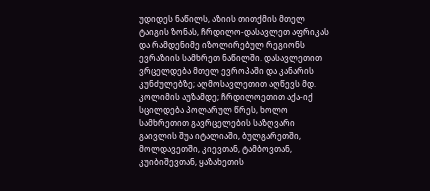უდიდეს ნაწილს, აზიის თითქმის მთელ ტაიგის ზონას, ჩრდილო-დასავლეთ აფრიკას და რამდენიმე იზოლირებულ რეგიონს ევრაზიის სამხრეთ ნაწილში. დასავლეთით ვრცელდება მთელ ევროპაში და კანარის კუნძულებზე; აღმოსავლეთით აღწევს მდ. კოლიმის აუზამდე; ჩრდილოეთით აქა-იქ სცილდება პოლარულ წრეს, ხოლო სამხრეთით გავრცელების საზღვარი გაივლის შუა იტალიაში, ბულგარეთში, მოლდავეთში, კიევთან, ტამბოვთან, კუიბიშევთან, ყაზახეთის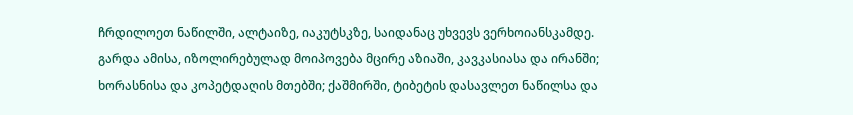ჩრდილოეთ ნაწილში, ალტაიზე, იაკუტსკზე, საიდანაც უხვევს ვერხოიანსკამდე. გარდა ამისა, იზოლირებულად მოიპოვება მცირე აზიაში, კავკასიასა და ირანში; ხორასნისა და კოპეტდაღის მთებში; ქაშმირში, ტიბეტის დასავლეთ ნაწილსა და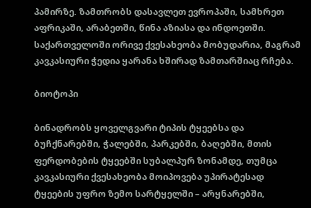პამირზე. ზამთრობს დასავლეთ ევროპაში, სამხრეთ აფრიკაში, არაბეთში, წინა აზიასა და ინდოეთში. საქართველოში ორივე ქვესახეობა მობუდარია, მაგრამ კავკასიური ჭედია ყარანა ხშირად ზამთარშიაც რჩება.

ბიოტოპი

ბინადრობს ყოველგვარი ტიპის ტყეებსა და ბუჩქნარებში, ჭალებში, პარკებში, ბაღებში, მთის ფერდობების ტყეებში სუბალპურ ზონამდე, თუმცა კავკასიური ქვესახეობა მოიპოვება უპირატესად ტყეების უფრო ზემო სარტყელში – არყნარებში,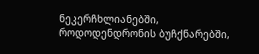ნეკერჩხლიანებში, როდოდენდრონის ბუჩქნარებში,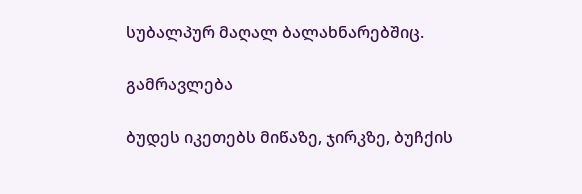სუბალპურ მაღალ ბალახნარებშიც.

გამრავლება

ბუდეს იკეთებს მიწაზე, ჯირკზე, ბუჩქის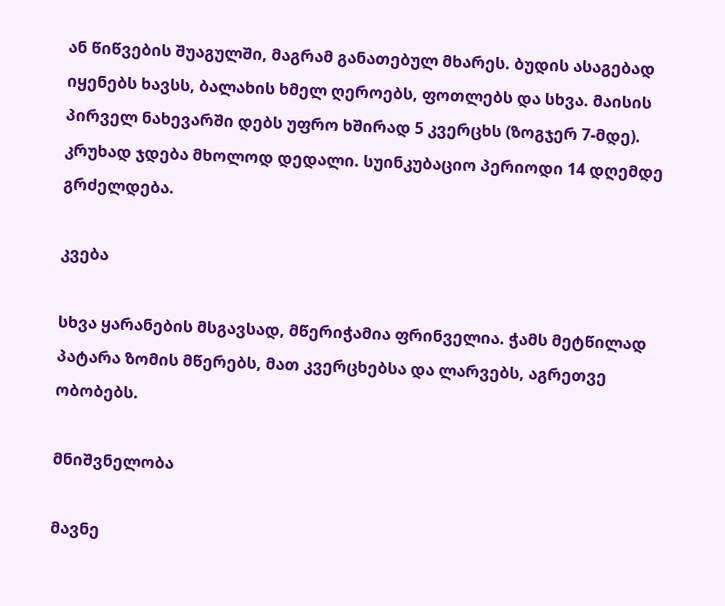ან წიწვების შუაგულში, მაგრამ განათებულ მხარეს. ბუდის ასაგებად იყენებს ხავსს, ბალახის ხმელ ღეროებს, ფოთლებს და სხვა. მაისის პირველ ნახევარში დებს უფრო ხშირად 5 კვერცხს (ზოგჯერ 7-მდე). კრუხად ჯდება მხოლოდ დედალი. სუინკუბაციო პერიოდი 14 დღემდე გრძელდება.

კვება

სხვა ყარანების მსგავსად, მწერიჭამია ფრინველია. ჭამს მეტწილად პატარა ზომის მწერებს, მათ კვერცხებსა და ლარვებს, აგრეთვე ობობებს.

მნიშვნელობა

მავნე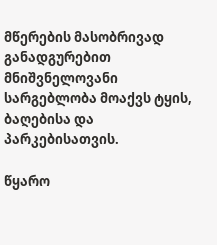მწერების მასობრივად განადგურებით მნიშვნელოვანი სარგებლობა მოაქვს ტყის, ბაღებისა და პარკებისათვის.

წყარო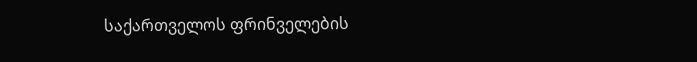საქართველოს ფრინველების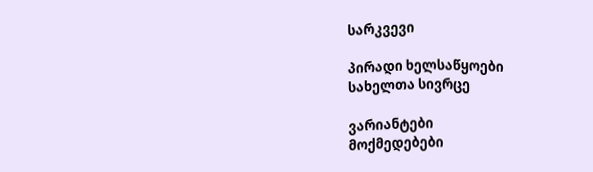სარკვევი

პირადი ხელსაწყოები
სახელთა სივრცე

ვარიანტები
მოქმედებები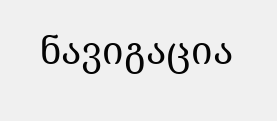ნავიგაცია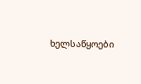ხელსაწყოები